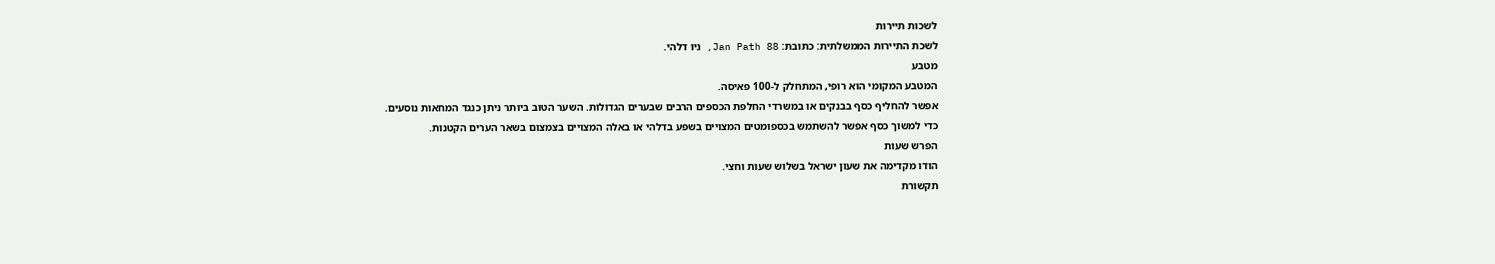לשכות תיירות
לשכת התיירות הממשלתית: כתובת: Jan Path 88, ניו דלהי.
מטבע
המטבע המקומי הוא רופי, המתחלק ל-100 פאיסה.
אפשר להחליף כסף בבנקים או במשרדי החלפת הכספים הרבים שבערים הגדולות. השער הטוב ביותר ניתן כנגד המחאות נוסעים.
כדי למשוך כסף אפשר להשתמש בכספומטים המצויים בשפע בדלהי או באלה המצויים בצמצום בשאר הערים הקטנות.
הפרש שעות
הודו מקדימה את שעון ישראל בשלוש שעות וחצי.
תקשורת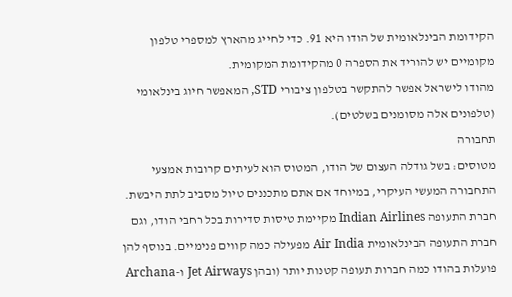הקידומת הבינלאומית של הודו היא 91. כדי לחייג מהארץ למספרי טלפון מקומיים יש להוריד את הספרה 0 מהקידומת המקומית.
מהודו לישראל אפשר להתקשר בטלפון ציבורי STD, המאפשר חיוג בינלאומי (טלפונים אלה מסומנים בשלטים).
תחבורה
מטוסים: בשל גודלה העצום של הודו, המטוס הוא לעיתים קרובות אמצעי התחבורה המעשי העיקרי, במיוחד אם אתם מתכננים טיול מסביב לתת היבשת. חברת התעופה Indian Airlines מקיימת טיסות סדירות בכל רחבי הודו, וגם חברת התעופה הבינלאומית Air India מפעילה כמה קווים פנימיים. בנוסף להן פועלות בהודו כמה חברות תעופה קטנות יותר (ובהן Jet Airways ו-Archana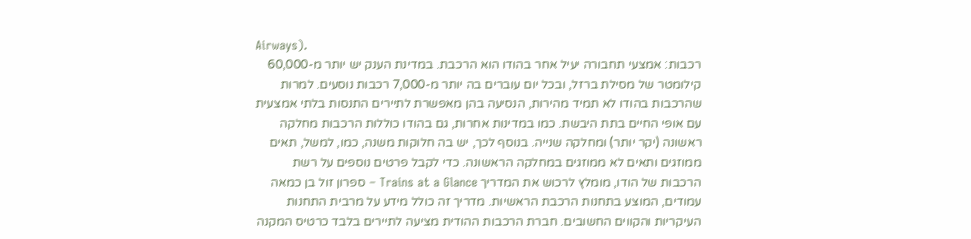Airways).
רכבות: אמצעי תחבורה יעיל אחר בהודו הוא הרכבת. במדינת הענק יש יותר מ-60,000 קילומטר של מסילת ברזל, ובכל יום עוברים בה יותר מ-7,000 רכבות נוסעים. למרות שהרכבות בהודו לא תמיד מהירות, הנסיעה בהן מאפשרת לתיירים התנסות בלתי אמצעית עם אופי החיים בתת היבשת. כמו במדינות אחרות, גם בהודו כוללות הרכבות מחלקה ראשונה (יקר יותר) ומחלקה שנייה. בנוסף לכך, יש בה חלוקות משנה, כמו, למשל, תאים ממוזגים ותאים לא ממוזגים במחלקה הראשונה. כדי לקבל פרטים נוספים על רשת הרכבות של הודו, מומלץ לרכוש את המדריך Trains at a Glance – ספרון זול בן כמאה עמודים, המוצע בתחנות הרכבת הראשיות. מדריך זה כולל מידע על מרבית התחנות העיקריות והקווים החשובים. חברת הרכבות ההודית מציעה לתיירים בלבד כרטיס המקנה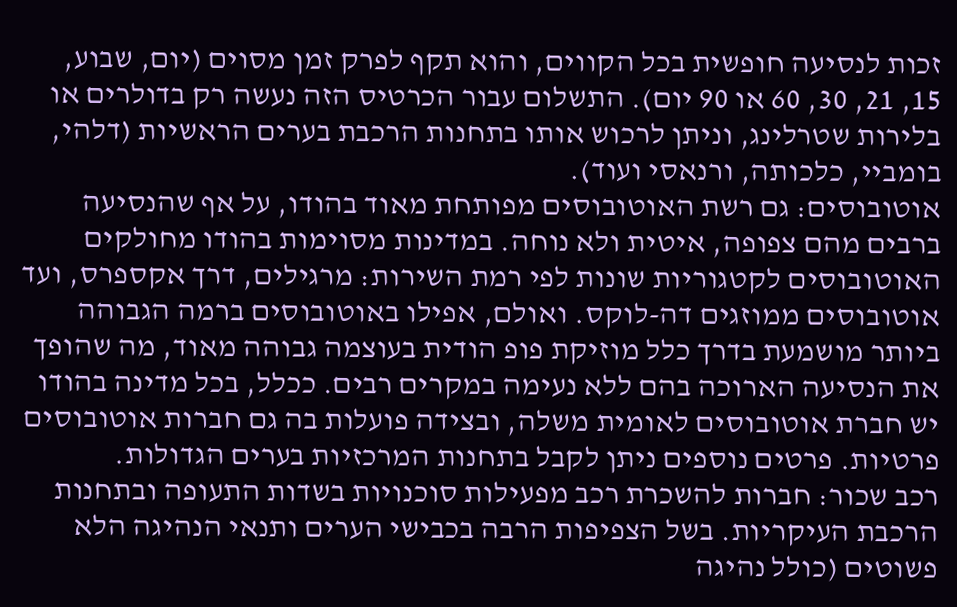זכות לנסיעה חופשית בכל הקווים, והוא תקף לפרק זמן מסוים (יום, שבוע, 15, 21, 30, 60 או 90 יום). התשלום עבור הכרטיס הזה נעשה רק בדולרים או בלירות שטרלינג, וניתן לרכוש אותו בתחנות הרכבת בערים הראשיות (דלהי, בומביי, כלכותה, ורנאסי ועוד).
אוטובוסים: גם רשת האוטובוסים מפותחת מאוד בהודו, על אף שהנסיעה ברבים מהם צפופה, איטית ולא נוחה. במדינות מסוימות בהודו מחולקים האוטובוסים לקטגוריות שונות לפי רמת השירות: מרגילים, דרך אקספרס, ועד אוטובוסים ממוזגים דה-לוקס. ואולם, אפילו באוטובוסים ברמה הגבוהה ביותר מושמעת בדרך כלל מוזיקת פופ הודית בעוצמה גבוהה מאוד, מה שהופך את הנסיעה הארוכה בהם ללא נעימה במקרים רבים. ככלל, בכל מדינה בהודו יש חברת אוטובוסים לאומית משלה, ובצידה פועלות בה גם חברות אוטובוסים פרטיות. פרטים נוספים ניתן לקבל בתחנות המרכזיות בערים הגדולות.
רכב שכור: חברות להשכרת רכב מפעילות סוכנויות בשדות התעופה ובתחנות הרכבת העיקריות. בשל הצפיפות הרבה בכבישי הערים ותנאי הנהיגה הלא פשוטים (כולל נהיגה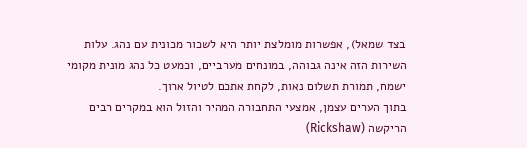בצד שמאל), אפשרות מומלצת יותר היא לשכור מכונית עם נהג. עלות השירות הזה אינה גבוהה, במונחים מערביים, וכמעט כל נהג מונית מקומי ישמח, תמורת תשלום נאות, לקחת אתכם לטיול ארוך.
בתוך הערים עצמן, אמצעי התחבורה המהיר והזול הוא במקרים רבים הריקשה (Rickshaw)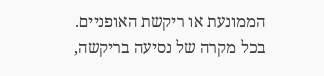הממונעת או ריקשת האופניים. בכל מקרה של נסיעה בריקשה,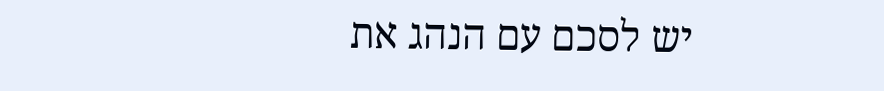יש לסכם עם הנהג את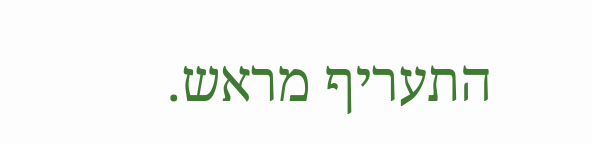התעריף מראש.